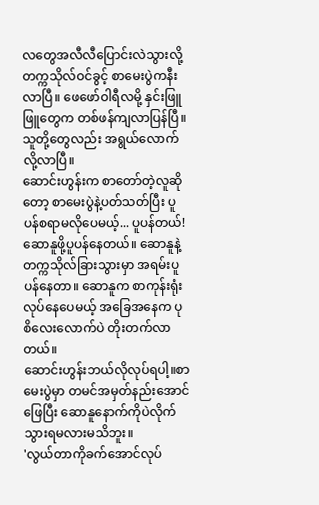လတွေအလီလီပြောင်းလဲသွားလို့ တက္ကသိုလ်ဝင်ခွင့် စာမေးပွဲကနီးလာပြီ။ ဖေဖော်ဝါရီလမို့ နှင်းဖြူဖြူတွေက တစ်ဖန်ကျလာပြန်ပြီ။ သူတို့တွေလည်း အရွယ်လောက်လို့လာပြီ။
ဆောင်းဟွန်းက စာတော်တဲ့လူဆိုတော့ စာမေးပွဲနဲ့ပတ်သတ်ပြီး ပူပန်စရာမလိုပေမယ့်... ပူပန်တယ်!
ဆောနူဖို့ပူပန်နေတယ်။ ဆောနူနဲ့ တက္ကသိုလ်ခြားသွားမှာ အရမ်းပူပန်နေတာ။ ဆောနူက စာကုန်းရုံးလုပ်နေပေမယ့် အခြေအနေက ပုစိလေးလောက်ပဲ တိုးတက်လာတယ်။
ဆောင်းဟွန်းဘယ်လိုလုပ်ရပါ့။စာမေးပွဲမှာ တမင်အမှတ်နည်းအောင်ဖြေပြီး ဆောနူနောက်ကိုပဲလိုက်သွားရမလားမသိဘူး။
'လွယ်တာကိုခက်အောင်လုပ်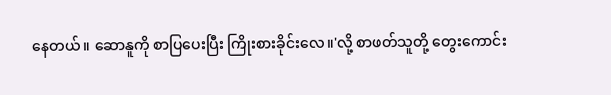နေတယ်။ ဆောနူကို စာပြပေးပြီး ကြိုးစားခိုင်းလေ။'လို့ စာဖတ်သူတို့ တွေးကောင်း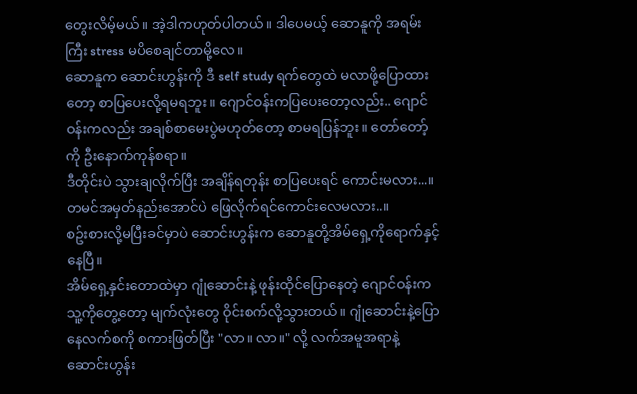တွေးလိမ့်မယ်။ အဲ့ဒါကဟုတ်ပါတယ်။ ဒါပေမယ့် ဆောနူကို အရမ်းကြီး stress မပိစေချင်တာမို့လေ။
ဆောနူက ဆောင်းဟွန်းကို ဒီ self study ရက်တွေထဲ မလာဖို့ပြောထားတော့ စာပြပေးလို့ရမရဘူး။ ဂျောင်ဝန်းကပြပေးတော့လည်း.. ဂျောင်ဝန်းကလည်း အချစ်စာမေးပွဲမဟုတ်တော့ စာမရပြန်ဘူး။ တော်တော့်ကို ဦးနောက်ကုန်စရာ။
ဒီတိုင်းပဲ သွားချလိုက်ပြီး အချိန်ရတုန်း စာပြပေးရင် ကောင်းမလား...။ တမင်အမှတ်နည်းအောင်ပဲ ဖြေလိုက်ရင်ကောင်းလေမလား..။
စဥ်းစားလို့မပြီးခင်မှာပဲ ဆောင်းဟွန်းက ဆောနူတို့အိမ်ရှေ့ကိုရောက်နှင့်နေပြီ။
အိမ်ရှေ့နှင်းတောထဲမှာ ဂျုံဆောင်းနဲ့ ဖုန်းထိုင်ပြောနေတဲ့ ဂျောင်ဝန်းက သူ့ကိုတွေ့တော့ မျက်လုံးတွေ ဝိုင်းစက်လို့သွားတယ်။ ဂျုံဆောင်းနဲ့ပြောနေလက်စကို စကားဖြတ်ပြီး "လာ။ လာ။" လို့ လက်အမူအရာနဲ့ ဆောင်းဟွန်း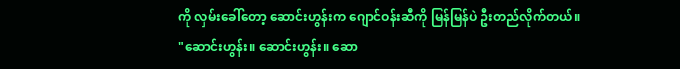ကို လှမ်းခေါ်တော့ ဆောင်းဟွန်းက ဂျောင်ဝန်းဆီကို မြန်မြန်ပဲ ဦးတည်လိုက်တယ်။
"ဆောင်းဟွန်း။ ဆောင်းဟွန်း။ ဆော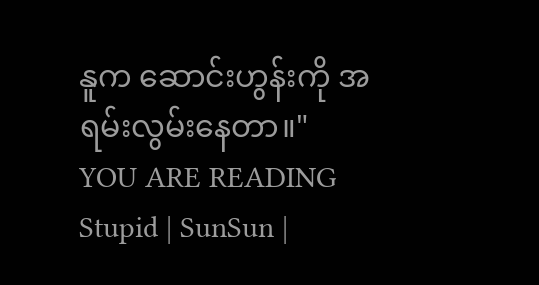နူက ဆောင်းဟွန်းကို အရမ်းလွမ်းနေတာ။"
YOU ARE READING
Stupid | SunSun |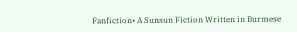Fanfiction• A Sunsun Fiction Written in Burmese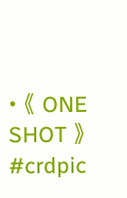• 《 ONE SHOT 》 #crdpic